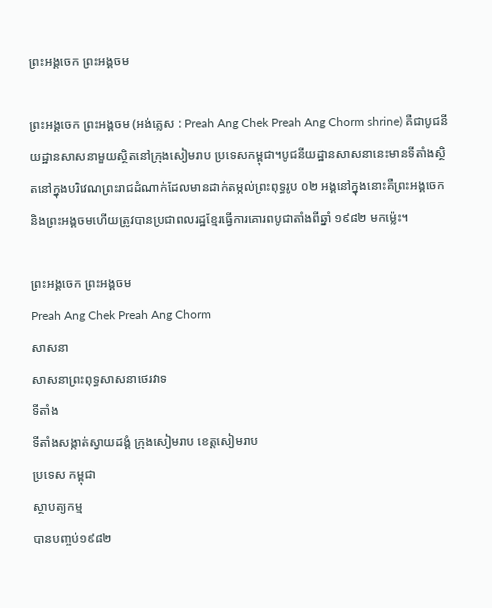ព្រះអង្គចេក ព្រះអង្គចម

ព្រះអង្គចេក ព្រះអង្គចម (អង់គ្លេស : Preah Ang Chek Preah Ang Chorm shrine) គឺជាបូជនីយដ្ឋានសាសនាមួយស្ថិតនៅក្រុងសៀមរាប ប្រទេសកម្ពុជា។បូជនីយដ្ឋានសាសនានេះមានទីតាំងស្ថិតនៅក្នុងបរិវេណព្រះរាជដំណាក់ដែលមានដាក់តម្កល់ព្រះពុទ្ធរូប ០២ អង្គនៅក្នុងនោះគឺព្រះអង្គចេកនិងព្រះអង្គចមហើយត្រូវបានប្រជាពលរដ្ឋខ្មែរធ្វើការគោរពបូជាតាំងពីឆ្នាំ ១៩៨២ មកម្ល៉េះ។

ព្រះអង្គចេក ព្រះអង្គចម
Preah Ang Chek Preah Ang Chorm
សាសនា
សាសនាព្រះពុទ្ធសាសនាថេរវាទ
ទីតាំង
ទីតាំងសង្កាត់ស្វាយដង្គំ ក្រុងសៀមរាប ខេត្តសៀមរាប
ប្រទេស កម្ពុជា
ស្ថាបត្យកម្ម
បានបញ្ចប់១៩៨២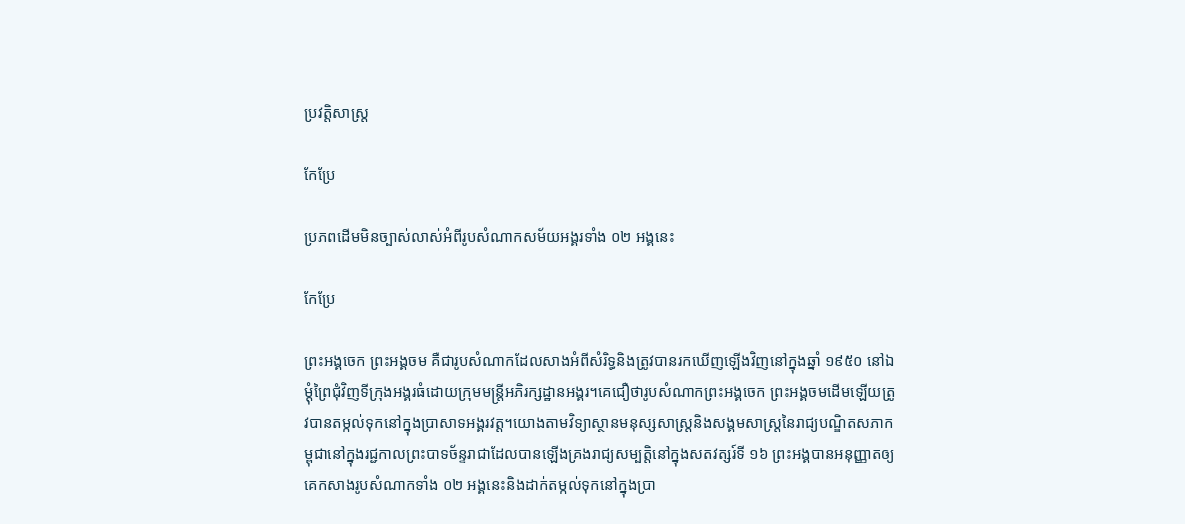ប្រវត្តិសាស្ត្រ

កែប្រែ

ប្រភពដើមមិនច្បាស់លាស់អំពីរូបសំណាកសម័យអង្គរទាំង ០២ អង្គនេះ

កែប្រែ

ព្រះអង្គចេក ព្រះអង្គចម គឺជារូបសំណាកដែលសាងអំពីសំរិទ្ធនិងត្រូវបានរកឃើញឡើងវិញនៅក្នុងឆ្នាំ ១៩៥០ នៅឯម្ដុំព្រៃជុំវិញទីក្រុងអង្គរធំដោយក្រុមមន្ត្រីអភិរក្សដ្ឋានអង្គរ។គេជឿថារូបសំណាកព្រះអង្គចេក ព្រះអង្គចមដើមឡើយត្រូវបានតម្កល់ទុកនៅក្នុងប្រាសាទអង្គរវត្ត។យោងតាមវិទ្យាស្ថានមនុស្សសាស្ត្រនិងសង្គមសាស្ត្រនៃរាជ្យបណ្ឌិតសភាកម្ពុជានៅក្នុងរជ្ជកាលព្រះបាទច័ន្ទរាជាដែលបានឡើងគ្រងរាជ្យសម្បត្តិនៅក្នុងសតវត្សរ៍ទី ១៦ ព្រះអង្គបានអនុញ្ញាតឲ្យគេកសាងរូបសំណាកទាំង ០២ អង្គនេះនិងដាក់តម្កល់ទុកនៅក្នុងប្រា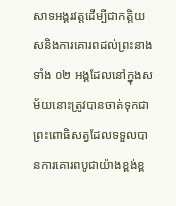សាទអង្គរវត្តដើម្បីជាកត្តិយសនិងការគោរពដល់ព្រះនាងទាំង ០២ អង្គដែលនៅក្នុងសម័យនោះត្រូវបានចាត់ទុកជាព្រះពោធិសត្វដែលទទួលបានការគោរពបូជាយ៉ាងខ្ពង់ខ្ព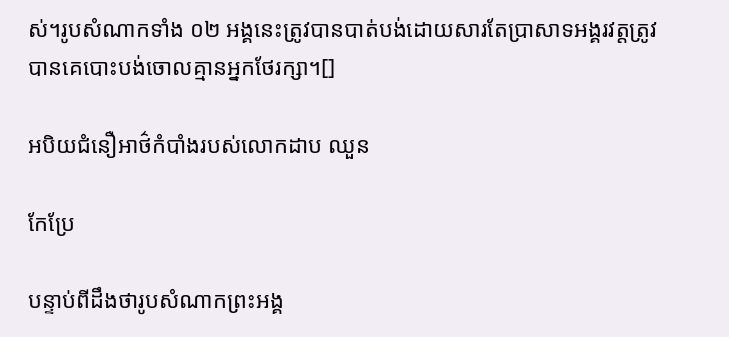ស់។រូបសំណាកទាំង ០២ អង្គនេះត្រូវបានបាត់បង់ដោយសារតែប្រាសាទអង្គរវត្តត្រូវបានគេបោះបង់ចោលគ្មានអ្នកថែរក្សា។[]

អបិយជំនឿអាថ៌កំបាំងរបស់លោកដាប ឈួន

កែប្រែ

បន្ទាប់ពីដឹងថារូបសំណាកព្រះអង្គ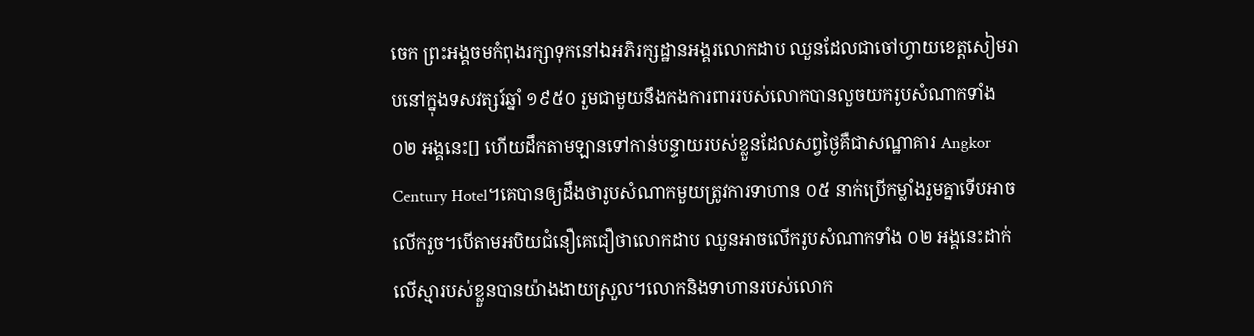ចេក ព្រះអង្គចមកំពុងរក្សាទុកនៅឯអភិរក្សដ្ឋានអង្គរលោកដាប ឈួនដែលជាចៅហ្វាយខេត្តសៀមរាបនៅក្នុងទសវត្សរ៍ឆ្នាំ ១៩៥០ រួមជាមួយនឹងកងការពាររបស់លោកបានលួចយករូបសំណាកទាំង ០២ អង្គនេះ[] ហើយដឹកតាមឡានទៅកាន់បន្ទាយរបស់ខ្លួនដែលសព្វថ្ងៃគឺជាសណ្ឋាគារ Angkor Century Hotel។គេបានឲ្យដឹងថារូបសំណាកមួយត្រូវការទាហាន ០៥ នាក់ប្រើកម្លាំងរួមគ្នាទើបអាចលើករួច។បើតាមអបិយជំនឿគេជឿថាលោកដាប ឈួនអាចលើករូបសំណាកទាំង ០២ អង្គនេះដាក់លើស្មារបស់ខ្លួនបានយ៉ាងងាយស្រួល។លោកនិងទាហានរបស់លោក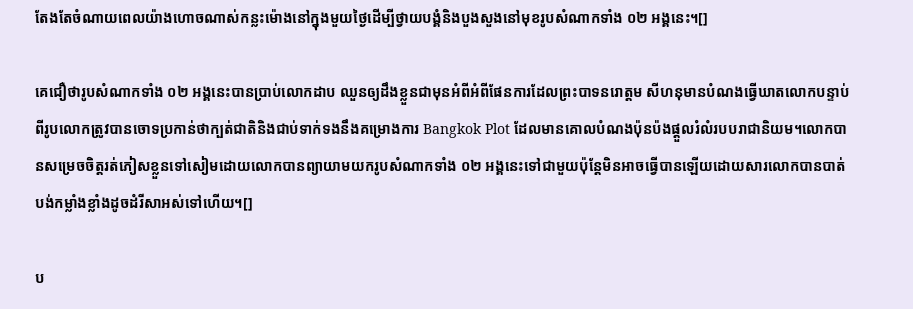តែងតែចំណាយពេលយ៉ាងហោចណាស់កន្លះម៉ោងនៅក្នុងមួយថ្ងៃដើម្បីថ្វាយបង្គំនិងបួងសួងនៅមុខរូបសំណាកទាំង ០២ អង្គនេះ។[]

គេជឿថារូបសំណាកទាំង ០២ អង្គនេះបានប្រាប់លោកដាប ឈួនឲ្យដឹងខ្លួនជាមុនអំពីអំពីផែនការដែលព្រះបាទនរោត្តម សីហនុមានបំណងធ្វើឃាតលោកបន្ទាប់ពីរូបលោកត្រូវបានចោទប្រកាន់ថាក្បត់ជាតិនិងជាប់ទាក់ទងនឹងគម្រោងការ Bangkok Plot ដែលមានគោលបំណងប៉ុនប៉ងផ្តួលរំលំរបបរាជានិយម។លោកបានសម្រេចចិត្តរត់ភៀសខ្លួនទៅសៀមដោយលោកបានព្យាយាមយករូបសំណាកទាំង ០២ អង្គនេះទៅជាមួយប៉ុន្តែមិនអាចធ្វើបានឡើយដោយសារលោកបានបាត់បង់កម្លាំងខ្លាំងដូចដំរីសាអស់ទៅហើយ។[]

ប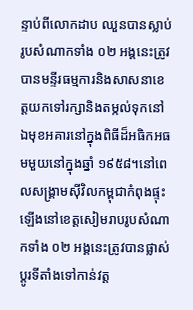ន្ទាប់ពីលោកដាប ឈួនបានស្លាប់រូបសំណាកទាំង ០២ អង្គនេះត្រូវបានមន្ទីរធម្មការនិងសាសនាខេត្តយកទៅរក្សានិងតម្កល់ទុកនៅឯមុខអគារនៅក្នុងពិធីដ៏អធិកអធមមួយនៅក្នុងឆ្នាំ ១៩៥៨។នៅពេលសង្គ្រាមស៊ីវិលកម្ពុជាកំពុងផ្ទុះឡើងនៅខេត្តសៀមរាបរូបសំណាកទាំង ០២ អង្គនេះត្រូវបានផ្លាស់ប្តូរទីតាំងទៅកាន់វត្ត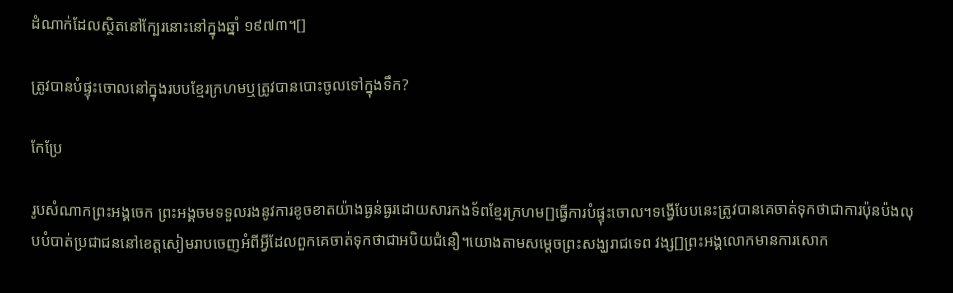ដំណាក់ដែលស្ថិតនៅក្បែរនោះនៅក្នុងឆ្នាំ ១៩៧៣។[]

ត្រូវបានបំផ្ទុះចោលនៅក្នុងរបបខ្មែរក្រហមឬត្រូវបានបោះចូលទៅក្នុងទឹក?

កែប្រែ

រូបសំណាកព្រះអង្គចេក ព្រះអង្គចមទទួលរងនូវការខូចខាតយ៉ាងធ្ងន់ធ្ងរដោយសារកងទ័ពខ្មែរក្រហម[]ធ្វើការបំផ្ទុះចោល។ទង្វើបែបនេះត្រូវបានគេចាត់ទុកថាជាការប៉ុនប៉ងលុបបំបាត់ប្រជាជននៅខេត្តសៀមរាបចេញអំពីអ្វីដែលពួកគេចាត់ទុកថាជាអបិយជំនឿ។យោងតាមសម្ដេចព្រះសង្ឃរាជទេព វង្ស[]ព្រះអង្គលោកមានការសោក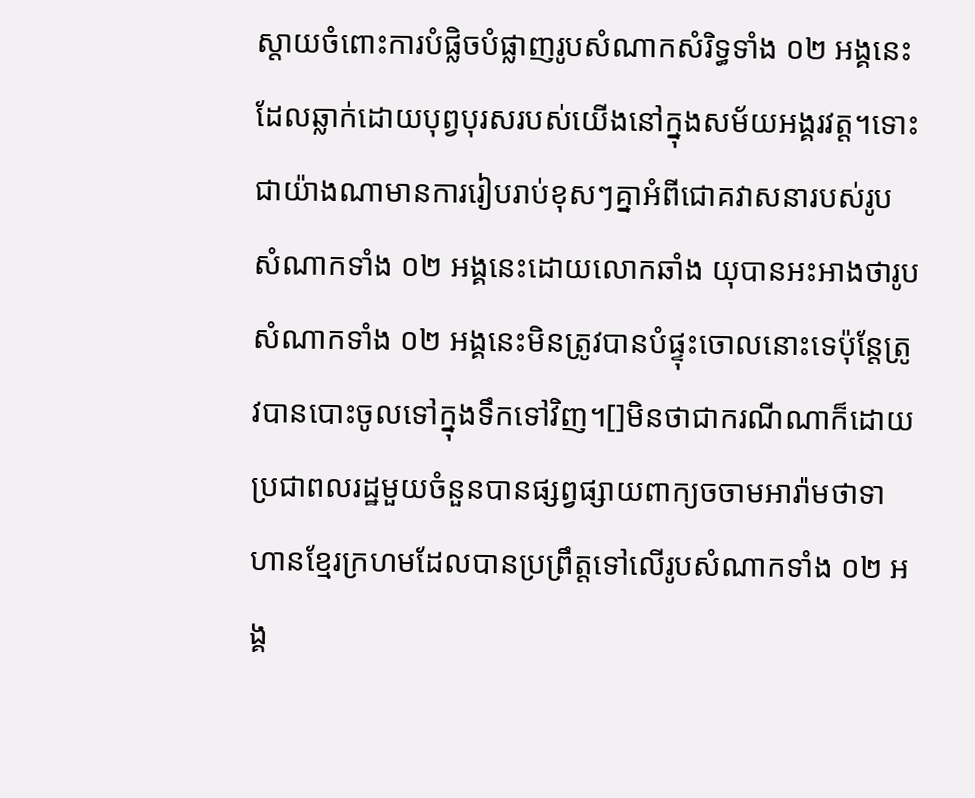ស្តាយចំពោះការបំផ្លិចបំផ្លាញរូបសំណាកសំរិទ្ធទាំង ០២ អង្គនេះដែលឆ្លាក់ដោយបុព្វបុរសរបស់យើងនៅក្នុងសម័យអង្គរវត្ត។ទោះជាយ៉ាងណាមានការរៀបរាប់ខុសៗគ្នាអំពីជោគវាសនារបស់រូបសំណាកទាំង ០២ អង្គនេះដោយលោកឆាំង យុបានអះអាងថារូបសំណាកទាំង ០២ អង្គនេះមិនត្រូវបានបំផ្ទុះចោលនោះទេប៉ុន្តែត្រូវបានបោះចូលទៅក្នុងទឹកទៅវិញ។[]មិនថាជាករណីណាក៏ដោយប្រជាពលរដ្ឋមួយចំនួនបានផ្សព្វផ្សាយពាក្យចចាមអារ៉ាមថាទាហានខ្មែរក្រហមដែលបានប្រព្រឹត្តទៅលើរូបសំណាកទាំង ០២ អង្គ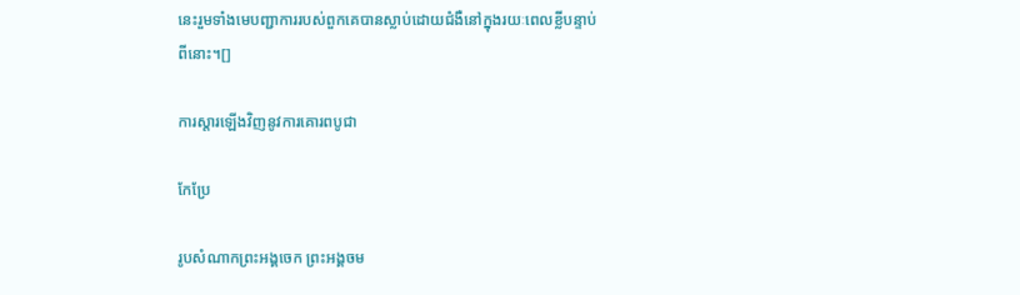នេះរួមទាំងមេបញ្ជាការរបស់ពួកគេបានស្លាប់ដោយជំងឺនៅក្នុងរយៈពេលខ្លីបន្ទាប់ពីនោះ។[]

ការស្ដារឡើងវិញនូវការគោរពបូជា

កែប្រែ

រូបសំណាកព្រះអង្គចេក ព្រះអង្គចម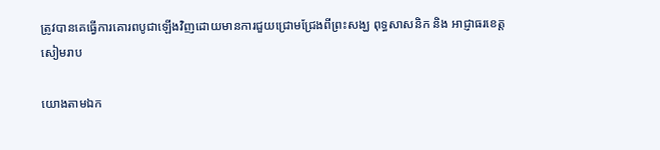ត្រូវបានគេធ្វើការគោរពបូជាឡើងវិញដោយមានការជួយជ្រោមជ្រែងពីព្រះសង្ឃ ពុទ្ធសាសនិក និង អាជ្ញាធរខេត្តសៀមរាប

យោងតាមឯក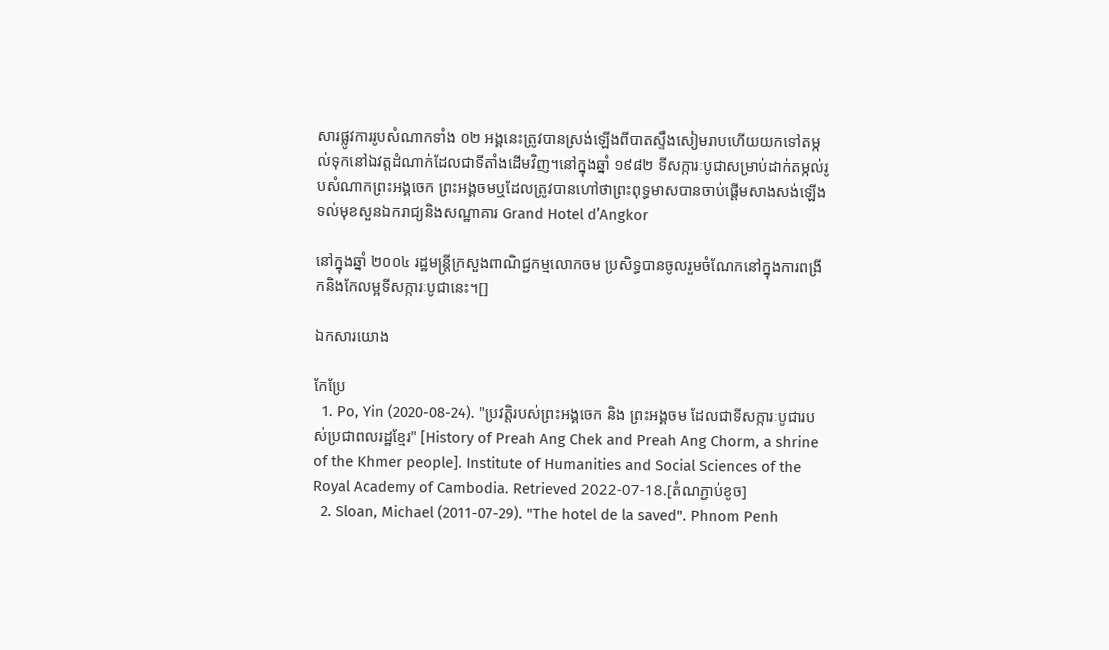សារផ្លូវការរូបសំណាកទាំង ០២ អង្គនេះត្រូវបានស្រង់ឡើងពីបាតស្ទឹងសៀមរាបហើយយកទៅតម្កល់ទុកនៅឯវត្តដំណាក់ដែលជាទីតាំងដើមវិញ។នៅក្នុងឆ្នាំ ១៩៨២ ទីសក្ការៈបូជាសម្រាប់ដាក់តម្កល់រូបសំណាកព្រះអង្គចេក ព្រះអង្គចមឬដែលត្រូវបានហៅថាព្រះពុទ្ធមាសបានចាប់ផ្ដើមសាងសង់ឡើងទល់មុខសួនឯករាជ្យនិងសណ្ឋាគារ Grand Hotel d’Angkor

នៅក្នុងឆ្នាំ ២០០៤ រដ្ឋមន្ត្រីក្រសួងពាណិជ្ជកម្មលោកចម ប្រសិទ្ធបានចូលរួមចំណែកនៅក្នុងការពង្រីកនិងកែលម្អទីសក្ការៈបូជានេះ។[]

ឯកសារយោង

កែប្រែ
  1. Po, Yin (2020-08-24). "ប្រវត្តិរបស់ព្រះអង្គចេក និង ព្រះអង្គចម ដែលជាទីសក្ការៈបូជារបស់ប្រជាពលរដ្ឋខ្មែរ" [History of Preah Ang Chek and Preah Ang Chorm, a shrine of the Khmer people]. Institute of Humanities and Social Sciences of the Royal Academy of Cambodia. Retrieved 2022-07-18.[តំណភ្ជាប់ខូច]
  2. Sloan, Michael (2011-07-29). "The hotel de la saved". Phnom Penh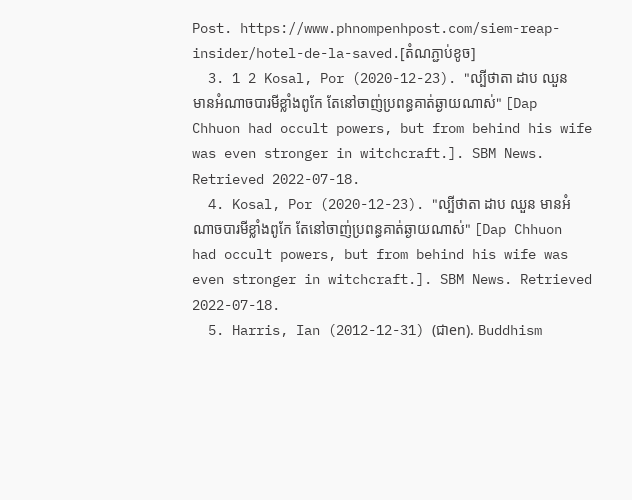Post. https://www.phnompenhpost.com/siem-reap-insider/hotel-de-la-saved.[តំណភ្ជាប់ខូច]
  3. 1 2 Kosal, Por (2020-12-23). "ល្បីថាតា ដាប ឈួន មានអំណាចបារមីខ្លាំងពូកែ តែនៅចាញ់ប្រពន្ធគាត់ឆ្ងាយណាស់" [Dap Chhuon had occult powers, but from behind his wife was even stronger in witchcraft.]. SBM News. Retrieved 2022-07-18.
  4. Kosal, Por (2020-12-23). "ល្បីថាតា ដាប ឈួន មានអំណាចបារមីខ្លាំងពូកែ តែនៅចាញ់ប្រពន្ធគាត់ឆ្ងាយណាស់" [Dap Chhuon had occult powers, but from behind his wife was even stronger in witchcraft.]. SBM News. Retrieved 2022-07-18.
  5. Harris, Ian (2012-12-31) (ជាen). Buddhism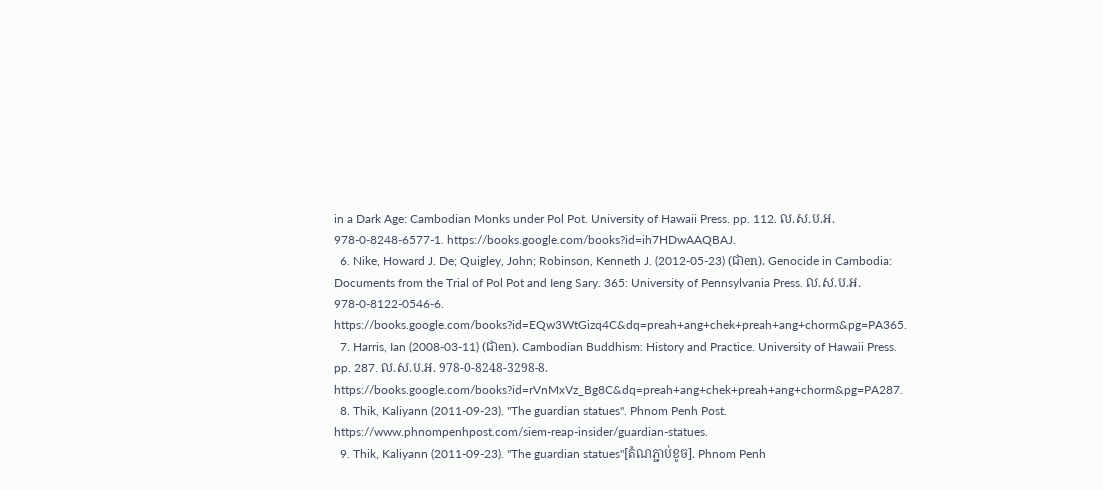in a Dark Age: Cambodian Monks under Pol Pot. University of Hawaii Press. pp. 112. ល.ស.ប.អ. 978-0-8248-6577-1. https://books.google.com/books?id=ih7HDwAAQBAJ.
  6. Nike, Howard J. De; Quigley, John; Robinson, Kenneth J. (2012-05-23) (ជាen). Genocide in Cambodia: Documents from the Trial of Pol Pot and Ieng Sary. 365: University of Pennsylvania Press. ល.ស.ប.អ. 978-0-8122-0546-6. https://books.google.com/books?id=EQw3WtGizq4C&dq=preah+ang+chek+preah+ang+chorm&pg=PA365.
  7. Harris, Ian (2008-03-11) (ជាen). Cambodian Buddhism: History and Practice. University of Hawaii Press. pp. 287. ល.ស.ប.អ. 978-0-8248-3298-8. https://books.google.com/books?id=rVnMxVz_Bg8C&dq=preah+ang+chek+preah+ang+chorm&pg=PA287.
  8. Thik, Kaliyann (2011-09-23). "The guardian statues". Phnom Penh Post. https://www.phnompenhpost.com/siem-reap-insider/guardian-statues.
  9. Thik, Kaliyann (2011-09-23). "The guardian statues"[តំណភ្ជាប់ខូច]. Phnom Penh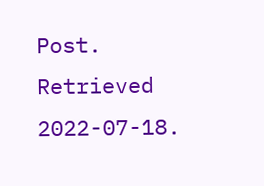Post. Retrieved 2022-07-18.